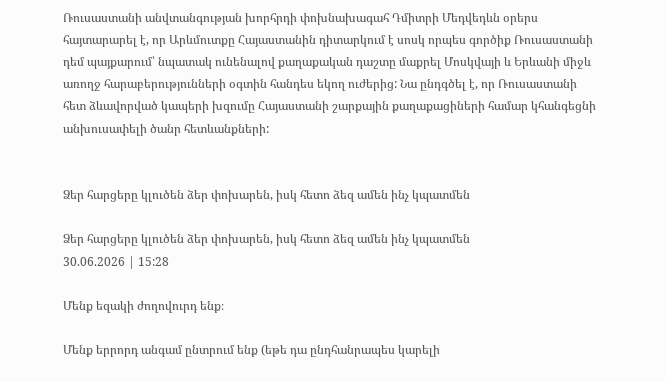Ռուսաստանի անվտանգության խորհրդի փոխնախագահ Դմիտրի Մեդվեդևն օրերս հայտարարել է, որ Արևմուտքը Հայաստանին դիտարկում է սոսկ որպես գործիք Ռուսաստանի դեմ պայքարում՝ նպատակ ունենալով քաղաքական դաշտը մաքրել Մոսկվայի և Երևանի միջև առողջ հարաբերությունների օգտին հանդես եկող ուժերից: Նա ընդգծել է, որ Ռուսաստանի հետ ձևավորված կապերի խզումը Հայաստանի շարքային քաղաքացիների համար կհանգեցնի անխուսափելի ծանր հետևանքների:


Ձեր հարցերը կլուծեն ձեր փոխարեն, իսկ հետո ձեզ ամեն ինչ կպատմեն

Ձեր հարցերը կլուծեն ձեր փոխարեն, իսկ հետո ձեզ ամեն ինչ կպատմեն
30.06.2026 | 15:28

Մենք եզակի ժողովուրդ ենք։

Մենք երրորդ անգամ ընտրում ենք (եթե դա ընդհանրապես կարելի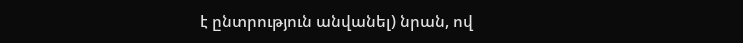է ընտրություն անվանել) նրան, ով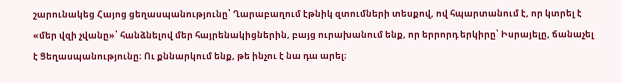շարունակեց Հայոց ցեղասպանությունը՝ Ղարաբաղում էթնիկ զտումների տեսքով, ով հպարտանում է, որ կտրել է «մեր վզի չվանը»՝ հանձնելով մեր հայրենակիցներին, բայց ուրախանում ենք, որ երրորդ երկիրը՝ Իսրայելը, ճանաչել է Ցեղասպանությունը։ Ու քննարկում ենք, թե ինչու է նա դա արել։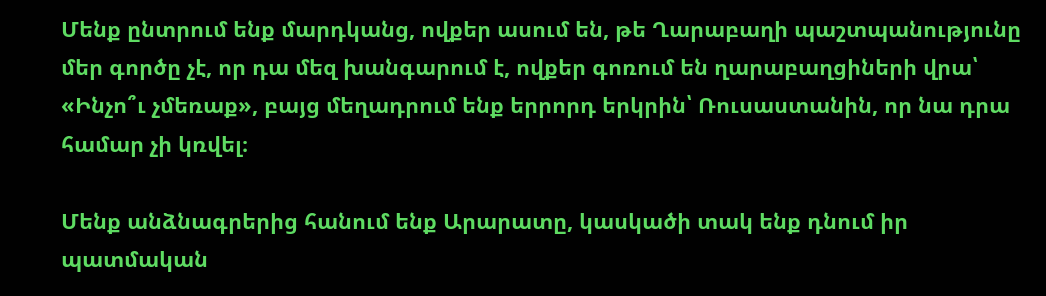Մենք ընտրում ենք մարդկանց, ովքեր ասում են, թե Ղարաբաղի պաշտպանությունը մեր գործը չէ, որ դա մեզ խանգարում է, ովքեր գոռում են ղարաբաղցիների վրա՝ «Ինչո՞ւ չմեռաք», բայց մեղադրում ենք երրորդ երկրին՝ Ռուսաստանին, որ նա դրա համար չի կռվել։

Մենք անձնագրերից հանում ենք Արարատը, կասկածի տակ ենք դնում իր պատմական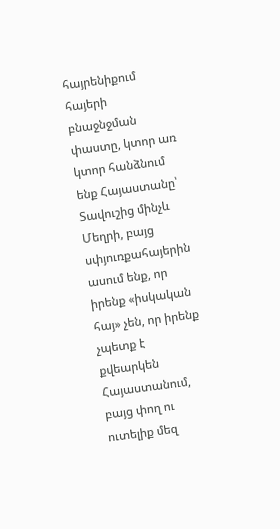հայրենիքում հայերի բնաջնջման փաստը, կտոր առ կտոր հանձնում ենք Հայաստանը՝ Տավուշից մինչև Մեղրի, բայց սփյուռքահայերին ասում ենք, որ իրենք «իսկական հայ» չեն, որ իրենք չպետք է քվեարկեն Հայաստանում, բայց փող ու ուտելիք մեզ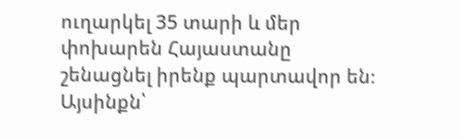ուղարկել 35 տարի և մեր փոխարեն Հայաստանը շենացնել իրենք պարտավոր են։ Այսինքն՝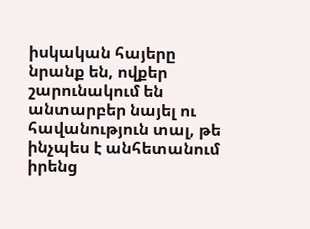իսկական հայերը նրանք են, ովքեր շարունակում են անտարբեր նայել ու հավանություն տալ, թե ինչպես է անհետանում իրենց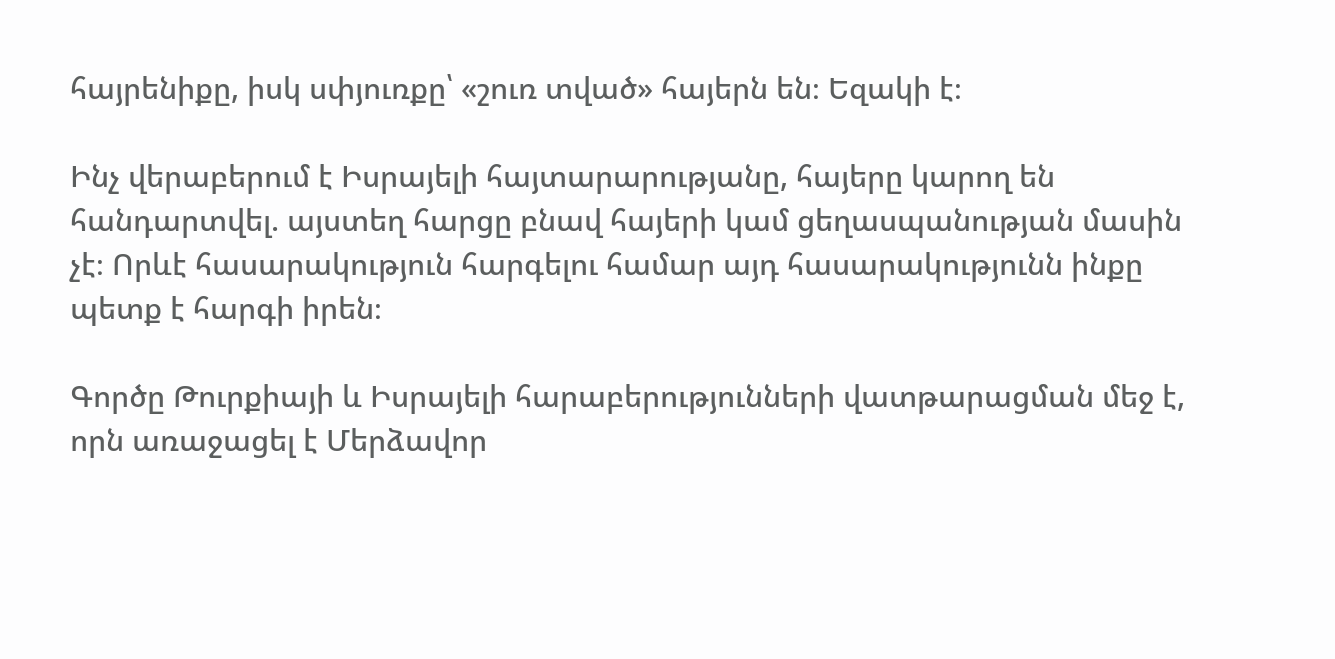հայրենիքը, իսկ սփյուռքը՝ «շուռ տված» հայերն են։ Եզակի է։

Ինչ վերաբերում է Իսրայելի հայտարարությանը, հայերը կարող են հանդարտվել. այստեղ հարցը բնավ հայերի կամ ցեղասպանության մասին չէ։ Որևէ հասարակություն հարգելու համար այդ հասարակությունն ինքը պետք է հարգի իրեն։

Գործը Թուրքիայի և Իսրայելի հարաբերությունների վատթարացման մեջ է, որն առաջացել է Մերձավոր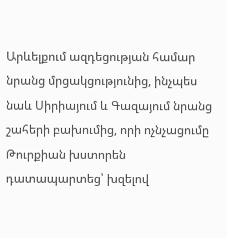Արևելքում ազդեցության համար նրանց մրցակցությունից, ինչպես նաև Սիրիայում և Գազայում նրանց շահերի բախումից, որի ոչնչացումը Թուրքիան խստորեն դատապարտեց՝ խզելով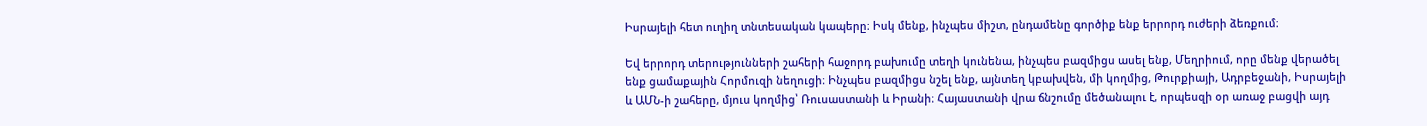Իսրայելի հետ ուղիղ տնտեսական կապերը։ Իսկ մենք, ինչպես միշտ, ընդամենը գործիք ենք երրորդ ուժերի ձեռքում։

Եվ երրորդ տերությունների շահերի հաջորդ բախումը տեղի կունենա, ինչպես բազմիցս ասել ենք, Մեղրիում, որը մենք վերածել ենք ցամաքային Հորմուզի նեղուցի։ Ինչպես բազմիցս նշել ենք, այնտեղ կբախվեն, մի կողմից, Թուրքիայի, Ադրբեջանի, Իսրայելի և ԱՄՆ-ի շահերը, մյուս կողմից՝ Ռուսաստանի և Իրանի։ Հայաստանի վրա ճնշումը մեծանալու է, որպեսզի օր առաջ բացվի այդ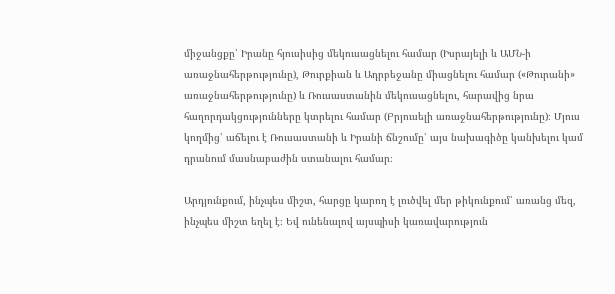միջանցքը՝ Իրանը հյուսիսից մեկուսացնելու համար (Իսրայելի և ԱՄՆ-ի առաջնահերթությունը), Թուրքիան և Ադրբեջանը միացնելու համար («Թուրանի» առաջնահերթությունը) և Ռուսաստանին մեկուսացնելու, հարավից նրա հաղորդակցությունները կտրելու համար (Բրյուսելի առաջնահերթությունը)։ Մյուս կողմից՝ աճելու է Ռուսաստանի և Իրանի ճնշումը՝ այս նախագիծը կանխելու կամ դրանում մասնաբաժին ստանալու համար։

Արդյունքում, ինչպես միշտ, հարցը կարող է լուծվել մեր թիկունքում՝ առանց մեզ, ինչպես միշտ եղել է։ Եվ ունենալով այսպիսի կառավարություն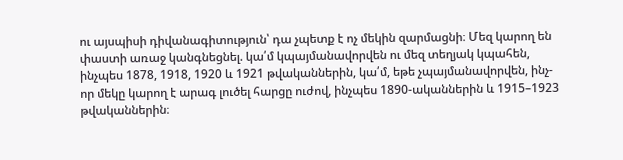ու այսպիսի դիվանագիտություն՝ դա չպետք է ոչ մեկին զարմացնի։ Մեզ կարող են փաստի առաջ կանգնեցնել. կա՛մ կպայմանավորվեն ու մեզ տեղյակ կպահեն, ինչպես 1878, 1918, 1920 և 1921 թվականներին, կա՛մ, եթե չպայմանավորվեն, ինչ-որ մեկը կարող է արագ լուծել հարցը ուժով, ինչպես 1890-ականներին և 1915–1923 թվականներին։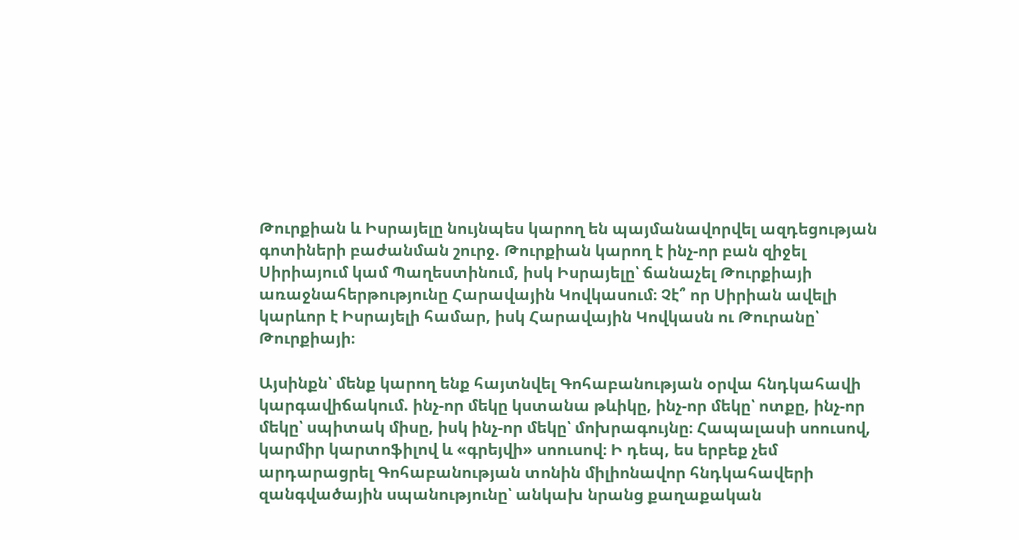Թուրքիան և Իսրայելը նույնպես կարող են պայմանավորվել ազդեցության գոտիների բաժանման շուրջ. Թուրքիան կարող է ինչ-որ բան զիջել Սիրիայում կամ Պաղեստինում, իսկ Իսրայելը՝ ճանաչել Թուրքիայի առաջնահերթությունը Հարավային Կովկասում։ Չէ՞ որ Սիրիան ավելի կարևոր է Իսրայելի համար, իսկ Հարավային Կովկասն ու Թուրանը՝ Թուրքիայի։

Այսինքն՝ մենք կարող ենք հայտնվել Գոհաբանության օրվա հնդկահավի կարգավիճակում. ինչ-որ մեկը կստանա թևիկը, ինչ-որ մեկը՝ ոտքը, ինչ-որ մեկը՝ սպիտակ միսը, իսկ ինչ-որ մեկը՝ մոխրագույնը։ Հապալասի սոուսով, կարմիր կարտոֆիլով և «գրեյվի» սոուսով։ Ի դեպ, ես երբեք չեմ արդարացրել Գոհաբանության տոնին միլիոնավոր հնդկահավերի զանգվածային սպանությունը՝ անկախ նրանց քաղաքական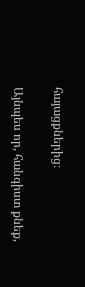հայացքներից։

Այնպես որ, հանգիստ քնեք,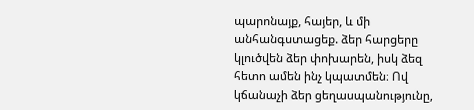պարոնայք, հայեր, և մի անհանգստացեք. ձեր հարցերը կլուծվեն ձեր փոխարեն, իսկ ձեզ հետո ամեն ինչ կպատմեն։ Ով կճանաչի ձեր ցեղասպանությունը,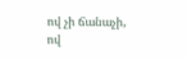ով չի ճանաչի, ով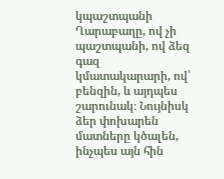կպաշտպանի Ղարաբաղը, ով չի պաշտպանի, ով ձեզ գազ կմատակարարի, ով՝ բենզին, և այդպես շարունակ։ Նույնիսկ ձեր փոխարեն մատները կծալեն, ինչպես այն հին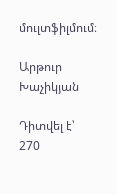մուլտֆիլմում։

Արթուր Խաչիկյան

Դիտվել է՝ 270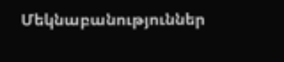Մեկնաբանություններ